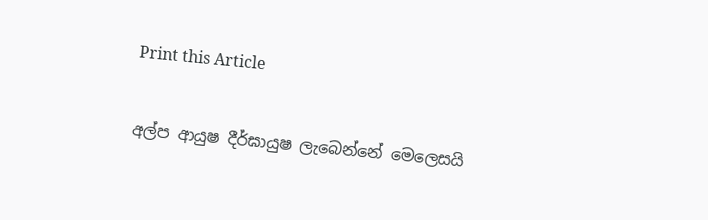Print this Article


අල්ප ආයුෂ දීර්ඝායුෂ ලැබෙන්නේ මෙලෙසයි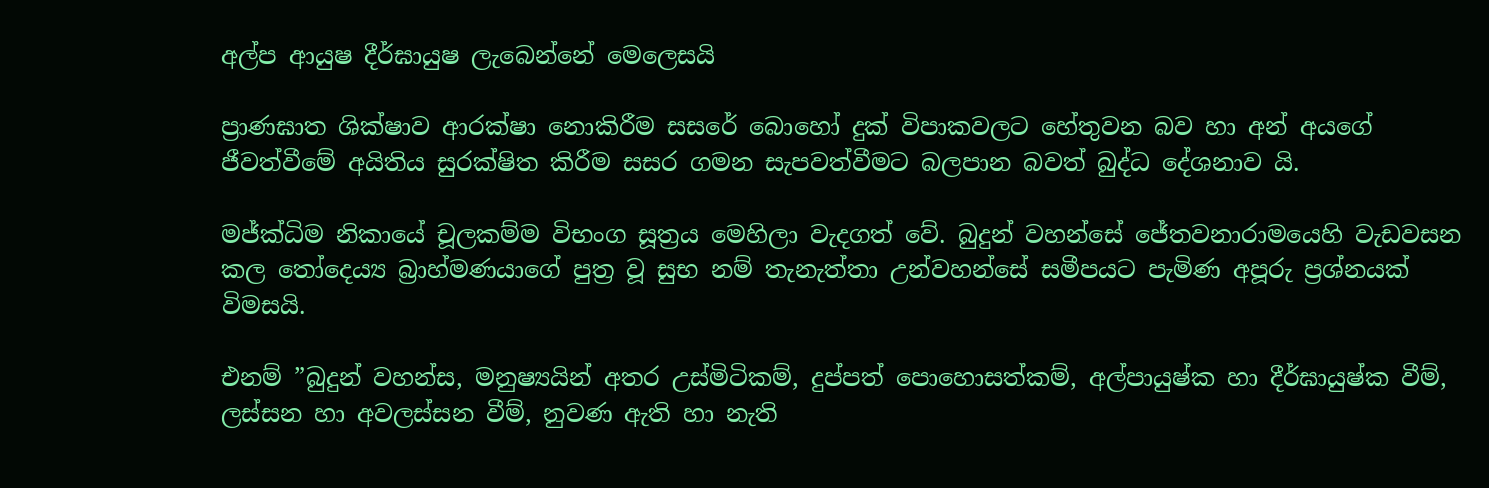අල්ප ආයුෂ දීර්ඝායුෂ ලැබෙන්නේ මෙලෙසයි

ප්‍රාණඝාත ශික්ෂාව ආරක්ෂා නොකිරීම සසරේ බොහෝ දුක් විපාකවලට හේතුවන බව හා අන් අයගේ ජීවත්වීමේ අයිතිය සුරක්ෂිත කිරීම සසර ගමන සැපවත්වීමට බලපාන බවත් බුද්ධ දේශනාව යි.

මජ්ක්‍ධිම නිකායේ චූලකම්ම විභංග සූත්‍රය මෙහිලා වැදගත් වේ. බුදුන් වහන්සේ ජේතවනාරාමයෙහි වැඩවසන කල තෝදෙය්‍ය බ්‍රාහ්මණයාගේ පුත්‍ර වූ සුභ නම් තැනැත්තා උන්වහන්සේ සමීපයට පැමිණ අපූරු ප්‍රශ්නයක් විමසයි.

එනම් ”බුදුන් වහන්ස, මනුෂ්‍යයින් අතර උස්මිටිකම්, දුප්පත් පොහොසත්කම්, අල්පායුෂ්ක හා දීර්ඝායුෂ්ක වීම්, ලස්සන හා අවලස්සන වීම්, නුවණ ඇති හා නැති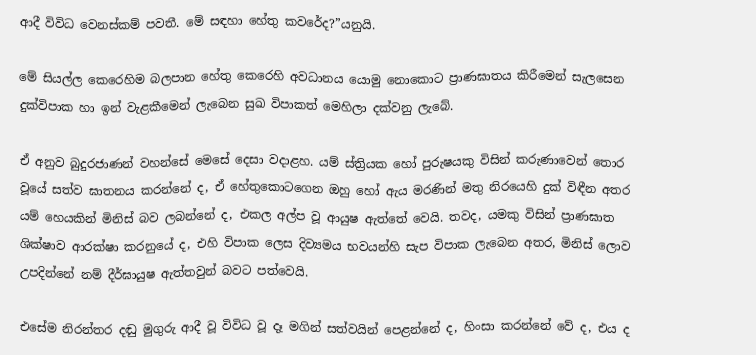ආදී විවිධ වෙනස්කම් පවතී. මේ සඳහා හේතු කවරේද?”යනුයි.

මේ සියල්ල කෙරෙහිම බලපාන හේතු කෙරෙහි අවධානය යොමු නොකොට ප්‍රාණඝාතය කිරීමෙන් සැලසෙන දුක්විපාක හා ඉන් වැළකීමෙන් ලැබෙන සුඛ විපාකත් මෙහිලා දක්වනු ලැබේ.

ඒ අනුව බුදුරජාණන් වහන්සේ මෙසේ දෙසා වදාළහ. යම් ස්ත්‍රියක හෝ පුරුෂයකු විසින් කරුණාවෙන් තොර වූයේ සත්ව ඝාතනය කරන්නේ ද, ඒ හේතුකොටගෙන ඔහු හෝ ඇය මරණින් මතු නිරයෙහි දුක් විඳීන අතර යම් හෙයකින් මිනිස් බව ලබන්නේ ද, එකල අල්ප වූ ආයුෂ ඇත්තේ වෙයි. තවද, යමකු විසින් ප්‍රාණඝාත ශික්ෂාව ආරක්ෂා කරනුයේ ද, එහි විපාක ලෙස දිව්‍යමය භවයන්හි සැප විපාක ලැබෙන අතර, මිනිස් ලොව උපදින්නේ නම් දීර්ඝායුෂ ඇත්තවුන් බවට පත්වෙයි.

එසේම නිරන්තර දඬු මුගුරු ආදී වූ විවිධ වූ දෑ මගින් සත්වයින් පෙළන්නේ ද, හිංසා කරන්නේ වේ ද, එය ද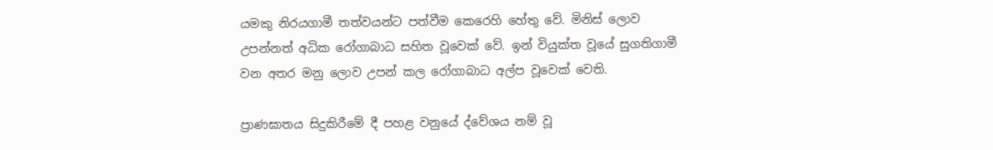යමකු නිරයගාමී තත්වයන්ට පත්වීම කෙරෙහි හේතු වේ. මිනිස් ලොව උපන්නත් අධික රෝගාබාධ සහිත වූවෙක් වේ. ඉන් වියුක්ත වූයේ සුගතිගාමී වන අතර මනු ලොව උපන් කල රෝගාබාධ අල්ප වූවෙක් වෙති.

ප්‍රාණඝාතය සිදුකිරීමේ දී පහළ වනුයේ ද්වේශය නම් වූ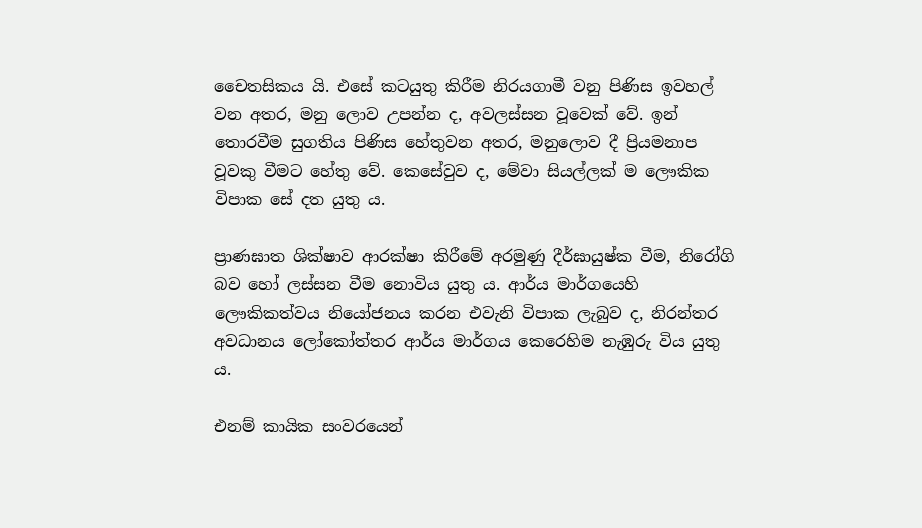චෛතසිකය යි. එසේ කටයුතු කිරීම නිරයගාමී වනු පිණිස ඉවහල් වන අතර, මනු ලොව උපන්න ද, අවලස්සන වූවෙක් වේ. ඉන් තොරවීම සුගතිය පිණිස හේතුවන අතර, මනුලොව දී ප්‍රියමනාප වූවකු වීමට හේතු වේ. කෙසේවුව ද, මේවා සියල්ලක් ම ලෞකික විපාක සේ දත යුතු ය.

ප්‍රාණඝාත ශික්ෂාව ආරක්ෂා කිරීමේ අරමුණු දීර්ඝායුෂ්ක වීම, නිරෝගි බව හෝ ලස්සන වීම නොවිය යුතු ය. ආර්ය මාර්ගයෙහි ලෞකිකත්වය නියෝජනය කරන එවැනි විපාක ලැබුව ද, නිරන්තර අවධානය ලෝකෝත්තර ආර්ය මාර්ගය කෙරෙහිම නැඹුරු විය යුතු ය.

එනම් කායික සංවරයෙන්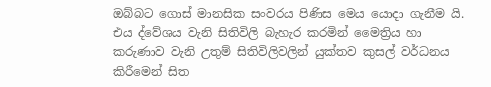ඔබ්බට ගොස් මානසික සංවරය පිණිස මෙය යොදා ගැනීම යි. එය ද්වේශය වැනි සිතිවිලි බැහැර කරමින් මෛත්‍රිය හා කරුණාව වැනි උතුම් සිතිවිලිවලින් යුක්තව කුසල් වර්ධනය කිරීමෙන් සිත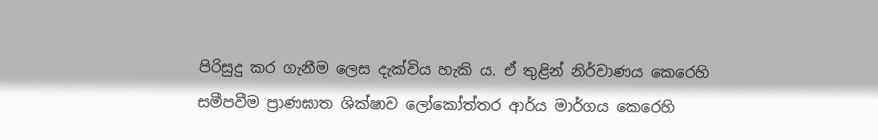පිරිසුදු කර ගැනීම ලෙස දැක්විය හැකි ය. ඒ තුළින් නිර්වාණය කෙරෙහි සමීපවීම ප්‍රාණඝාත ශික්ෂාව ලෝකෝත්තර ආර්ය මාර්ගය කෙරෙහි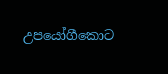උපයෝගීකොට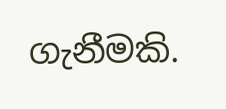ගැනීමකි.